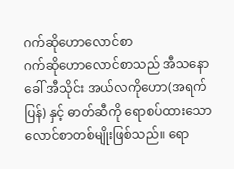ဂက်ဆိုဟောလောင်စာ
ဂက်ဆိုဟောလောင်စာသည် အီသနောခေါ် အီသိုင်း အယ်လကိုဟော(အရက်ပြန်) နှင့် ဓာတ်ဆီကို ရောစပ်ထားသော လောင်စာတစ်မျိုးဖြစ်သည်။ ရော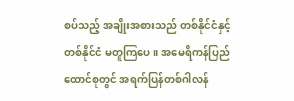စပ်သည့် အချိုးအစားသည် တစ်နိုင်ငံနှင့် တစ်နိုင်ငံ မတူကြပေ။ အမေရိကန်ပြည်ထောင်စုတွင် အရက်ပြန်တစ်ဂါလန်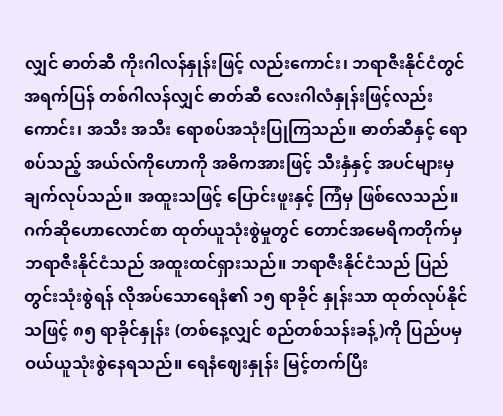လျှင် ဓာတ်ဆီ ကိုးဂါလန်နှုန်းဖြင့် လည်းကောင်း၊ ဘရာဇီးနိုင်ငံတွင် အရက်ပြန် တစ်ဂါလန်လျှင် ဓာတ်ဆီ လေးဂါလံနှုန်းဖြင့်လည်းကောင်း၊ အသီး အသီး ရောစပ်အသုံးပြုကြသည်။ ဓာတ်ဆီနှင့် ရောစပ်သည့် အယ်လ်ကိုဟောကို အဓိကအားဖြင့် သီးနှံနှင့် အပင်များမှ ချက်လုပ်သည်။ အထူးသဖြင့် ပြောင်းဖူးနှင့် ကြံမှ ဖြစ်လေသည်။
ဂက်ဆိုဟောလောင်စာ ထုတ်ယူသုံးစွဲမှုတွင် တောင်အမေရိကတိုက်မှ ဘရာဇီးနိုင်ငံသည် အထူးထင်ရှားသည်။ ဘရာဇီးနိုင်ငံသည် ပြည်တွင်းသုံးစွဲရန် လိုအပ်သောရေနံ၏ ၁၅ ရာခိုင် နှုန်းသာ ထုတ်လုပ်နိုင်သဖြင့် ၈၅ ရာခိုင်နှုန်း (တစ်နေ့လျှင် စည်တစ်သန်းခန့်)ကို ပြည်ပမှ ဝယ်ယူသုံးစွဲနေရသည်။ ရေနံဈေးနှုန်း မြင့်တက်ပြီး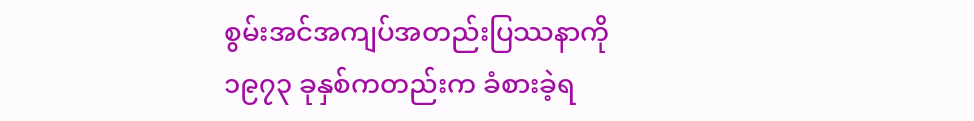စွမ်းအင်အကျပ်အတည်းပြဿနာကို ၁၉၇၃ ခုနှစ်ကတည်းက ခံစားခဲ့ရ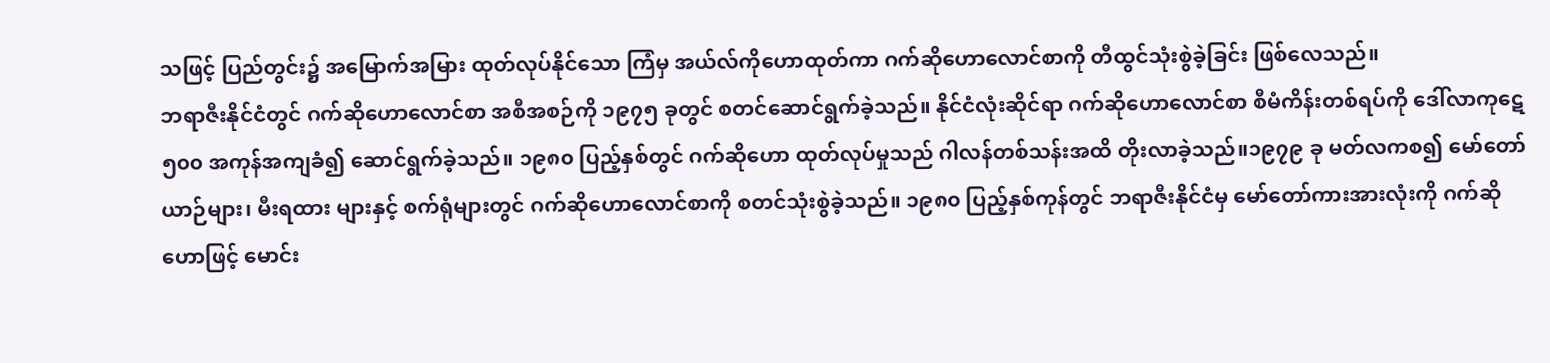သဖြင့် ပြည်တွင်း၌ အမြောက်အမြား ထုတ်လုပ်နိုင်သော ကြံမှ အယ်လ်ကိုဟောထုတ်ကာ ဂက်ဆိုဟောလောင်စာကို တီထွင်သုံးစွဲခဲ့ခြင်း ဖြစ်လေသည်။
ဘရာဇီးနိုင်ငံတွင် ဂက်ဆိုဟောလောင်စာ အစီအစဉ်ကို ၁၉၇၅ ခုတွင် စတင်ဆောင်ရွက်ခဲ့သည်။ နိုင်ငံလုံးဆိုင်ရာ ဂက်ဆိုဟောလောင်စာ စီမံကိန်းတစ်ရပ်ကို ဒေါ်လာကုဋေ ၅၀၀ အကုန်အကျခံ၍ ဆောင်ရွက်ခဲ့သည်။ ၁၉၈၀ ပြည့်နှစ်တွင် ဂက်ဆိုဟော ထုတ်လုပ်မှုသည် ဂါလန်တစ်သန်းအထိ တိုးလာခဲ့သည်။၁၉၇၉ ခု မတ်လကစ၍ မော်တော်ယာဉ်များ၊ မီးရထား များနှင့် စက်ရုံများတွင် ဂက်ဆိုဟောလောင်စာကို စတင်သုံးစွဲခဲ့သည်။ ၁၉၈၀ ပြည့်နှစ်ကုန်တွင် ဘရာဇီးနိုင်ငံမှ မော်တော်ကားအားလုံးကို ဂက်ဆိုဟောဖြင့် မောင်း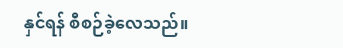နှင်ရန် စီစဉ်ခဲ့လေသည်။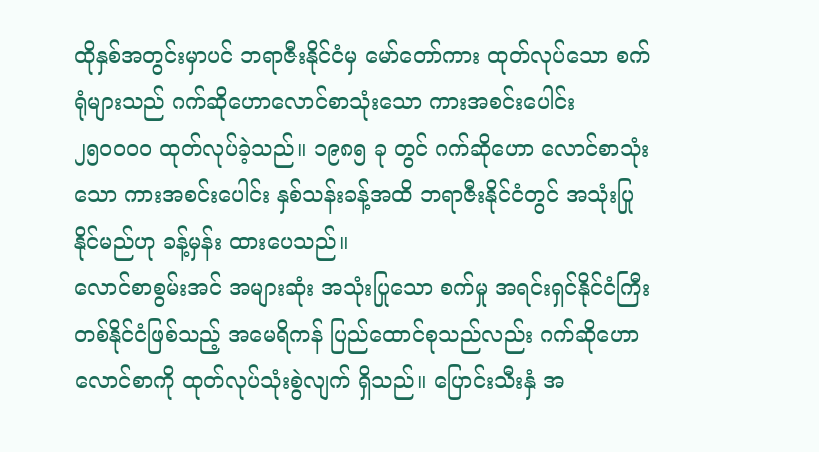ထိုနှစ်အတွင်းမှာပင် ဘရာဇီးနိုင်ငံမှ မော်တော်ကား ထုတ်လုပ်သော စက်ရုံများသည် ဂက်ဆိုဟောလောင်စာသုံးသော ကားအစင်းပေါင်း ၂၅၀၀၀၀ ထုတ်လုပ်ခဲ့သည်။ ၁၉၈၅ ခု တွင် ဂက်ဆိုဟော လောင်စာသုံးသော ကားအစင်းပေါင်း နှစ်သန်းခန့်အထိ ဘရာဇီးနိုင်ငံတွင် အသုံးပြုနိုင်မည်ဟု ခန့်မှန်း ထားပေသည်။
လောင်စာစွမ်းအင် အများဆုံး အသုံးပြုသော စက်မှု အရင်းရှင်နိုင်ငံကြီးတစ်နိုင်ငံဖြစ်သည့် အမေရိကန် ပြည်ထောင်စုသည်လည်း ဂက်ဆိုဟော လောင်စာကို ထုတ်လုပ်သုံးစွဲလျက် ရှိသည်။ ပြောင်းသီးနှံ အ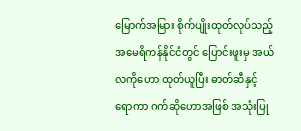မြောက်အမြား စိုက်ပျိုးထုတ်လုပ်သည့် အမေရိကန်နိုင်ငံတွင် ပြောင်းဖူးမှ အယ်လကိုဟော ထုတ်ယူပြီး ဓာတ်ဆီနှင့် ရောကာ ဂက်ဆိုဟောအဖြစ် အသုံးပြု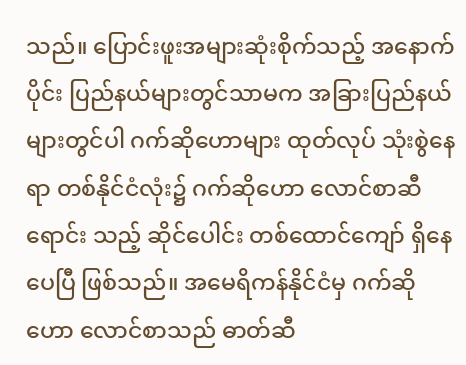သည်။ ပြောင်းဖူးအများဆုံးစိုက်သည့် အနောက်ပိုင်း ပြည်နယ်များတွင်သာမက အခြားပြည်နယ်များတွင်ပါ ဂက်ဆိုဟောများ ထုတ်လုပ် သုံးစွဲနေရာ တစ်နိုင်ငံလုံး၌ ဂက်ဆိုဟော လောင်စာဆီရောင်း သည့် ဆိုင်ပေါင်း တစ်ထောင်ကျော် ရှိနေပေပြီ ဖြစ်သည်။ အမေရိကန်နိုင်ငံမှ ဂက်ဆိုဟော လောင်စာသည် ဓာတ်ဆီ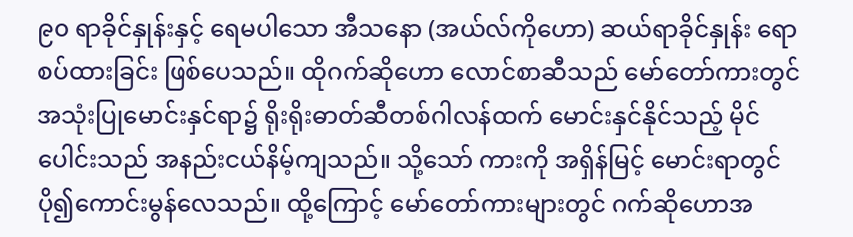၉၀ ရာခိုင်နှုန်းနှင့် ရေမပါသော အီသနော (အယ်လ်ကိုဟော) ဆယ်ရာခိုင်နှုန်း ရောစပ်ထားခြင်း ဖြစ်ပေသည်။ ထိုဂက်ဆိုဟော လောင်စာဆီသည် မော်တော်ကားတွင် အသုံးပြုမောင်းနှင်ရာ၌ ရိုးရိုးဓာတ်ဆီတစ်ဂါလန်ထက် မောင်းနှင်နိုင်သည့် မိုင်ပေါင်းသည် အနည်းငယ်နိမ့်ကျသည်။ သို့သော် ကားကို အရှိန်မြင့် မောင်းရာတွင် ပို၍ကောင်းမွန်လေသည်။ ထို့ကြောင့် မော်တော်ကားများတွင် ဂက်ဆိုဟောအ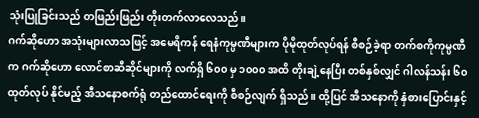သုံးပြုခြင်းသည် တဖြည်းဖြည်း တိုးတက်လာလေသည်။
ဂက်ဆိုဟော အသုံးများလာသဖြင့် အမေရိကန် ရေနံကုမ္ပဏီများက ပိုမိုထုတ်လုပ်ရန် စီစဉ်ခဲ့ရာ တက်စကိုကုမ္ပဏီက ဂက်ဆိုဟော လောင်စာဆီဆိုင်များကို လက်ရှိ ၆၀၀ မှ ၁၀၀၀ အထိ တိုးချဲ့နေပြီး တစ်နှစ်လျှင် ဂါလန်သန်း ၆၀ ထုတ်လုပ် နိုင်မည့် အီသနောစက်ရုံ တည်ထောင်ရေးကို စီစဉ်လျက် ရှိသည်။ ထို့ပြင် အီသနောကို နှံစားပြောင်းနှင့်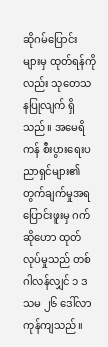ဆိုဂမ်ပြောင်း များမှ ထုတ်ရန်ကိုလည်း သုတေသနပြုလျက် ရှိသည်။ အမေရိကန် စီးပွားရေးပညာရှင်များ၏ တွက်ချက်မှုအရ ပြောင်းဖူးမှ ဂက်ဆိုဟော ထုတ်လုပ်မှုသည် တစ်ဂါလန်လျှင် ၁ ဒသမ ၂၆ ဒေါ်လာ ကုန်ကျသည်။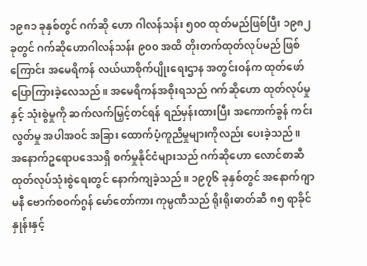၁၉၈၁ ခုနှစ်တွင် ဂက်ဆို ဟော ဂါလန်သန်း ၅၀၀ ထုတ်မည်ဖြစ်ပြီး ၁၉၈၂ ခုတွင် ဂက်ဆိုဟောဂါလန်သန်း ၉၀၀ အထိ တိုးတက်ထုတ်လုပ်မည် ဖြစ်ကြောင်း အမေရိကန် လယ်ယာစိုက်ပျိုးရေးဌာန အတွင်းဝန်က ထုတ်ဖော်ပြောကြားခဲ့လေသည်။ အမေရိကန်အစိုးရသည် ဂက်ဆိုဟော ထုတ်လုပ်မှုနှင့် သုံးစွဲမှုကို ဆက်လက်မြှင့်တင်ရန် ရည်မှန်းထားပြီး အကောက်ခွန် ကင်းလွတ်မှု အပါအဝင် အခြား ထောက်ပံ့ကူညီမှုများကိုလည်း ပေးခဲ့သည်။
အနောက်ဥရောပဒေသရှိ စက်မှုနိုင်ငံများသည် ဂက်ဆိုဟော လောင်စာဆီ ထုတ်လုပ်သုံးစွဲရေးတွင် နောက်ကျခဲ့သည်။ ၁၉၇၆ ခုနှစ်တွင် အနောက်ဂျာမနီ ဗောက်စဝက်ဂွန် မော်တော်ကား ကုမ္ပဏီသည် ရိုးရိုးဓာတ်ဆီ ၈၅ ရာခိုင်နှုန်းနှင့်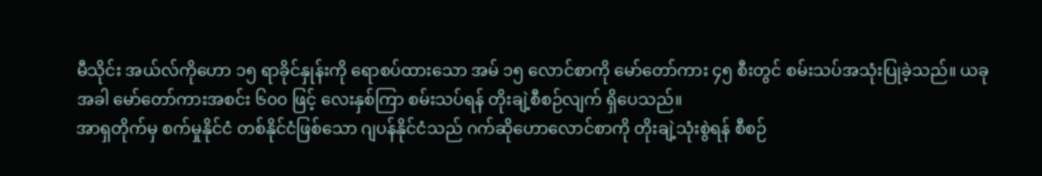မီသိုင်း အယ်လ်ကိုဟော ၁၅ ရာခိုင်နှုန်းကို ရောစပ်ထားသော အမ် ၁၅ လောင်စာကို မော်တော်ကား ၄၅ စီးတွင် စမ်းသပ်အသုံးပြုခဲ့သည်။ ယခုအခါ မော်တော်ကားအစင်း ၆၀၀ ဖြင့် လေးနှစ်ကြာ စမ်းသပ်ရန် တိုးချဲ့စီစဉ်လျက် ရှိပေသည်။
အာရှတိုက်မှ စက်မှုနိုင်ငံ တစ်နိုင်ငံဖြစ်သော ဂျပန်နိုင်ငံသည် ဂက်ဆိုဟောလောင်စာကို တိုးချဲ့သုံးစွဲရန် စီစဉ်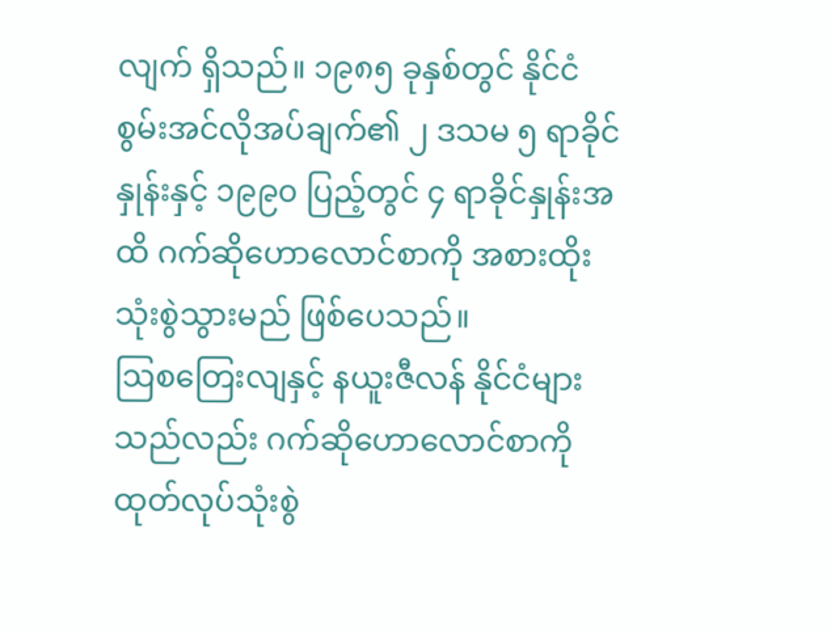လျက် ရှိသည်။ ၁၉၈၅ ခုနှစ်တွင် နိုင်ငံစွမ်းအင်လိုအပ်ချက်၏ ၂ ဒသမ ၅ ရာခိုင်နှုန်းနှင့် ၁၉၉၀ ပြည့်တွင် ၄ ရာခိုင်နှုန်းအထိ ဂက်ဆိုဟောလောင်စာကို အစားထိုး သုံးစွဲသွားမည် ဖြစ်ပေသည်။
ဩစတြေးလျနှင့် နယူးဇီလန် နိုင်ငံများသည်လည်း ဂက်ဆိုဟောလောင်စာကို ထုတ်လုပ်သုံးစွဲ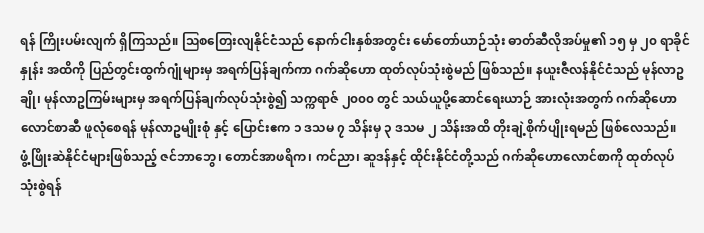ရန် ကြိုးပမ်းလျက် ရှိကြသည်။ ဩစတြေးလျနိုင်ငံသည် နောက်ငါးနှစ်အတွင်း မော်တော်ယာဉ်သုံး ဓာတ်ဆီလိုအပ်မှု၏ ၁၅ မှ ၂၀ ရာခိုင်နှုန်း အထိကို ပြည်တွင်းထွက်ဂျုံများမှ အရက်ပြန်ချက်ကာ ဂက်ဆိုဟော ထုတ်လုပ်သုံးစွဲမည် ဖြစ်သည်။ နယူးဇီလန်နိုင်ငံသည် မုန်လာဥချို၊ မုန်လာဥကြမ်းများမှ အရက်ပြန်ချက်လုပ်သုံးစွဲ၍ သက္ကရာဇ် ၂၀၀၀ တွင် သယ်ယူပို့ဆောင်ရေးယာဉ် အားလုံးအတွက် ဂက်ဆိုဟောလောင်စာဆီ ဖူလုံစေရန် မုန်လာဥမျိုးစုံ နှင့် ပြောင်းဧက ၁ ဒသမ ၇ သိန်းမှ ၃ ဒသမ ၂ သိန်းအထိ တိုးချဲ့စိုက်ပျိုးရမည် ဖြစ်လေသည်။
ဖွံ့ဖြိုးဆဲနိုင်ငံများဖြစ်သည့် ဇင်ဘာဘွေ၊ တောင်အာဖရိက၊ ကင်ညာ၊ ဆူဒန်နှင့် ထိုင်းနိုင်ငံတို့သည် ဂက်ဆိုဟောလောင်စာကို ထုတ်လုပ်သုံးစွဲရန်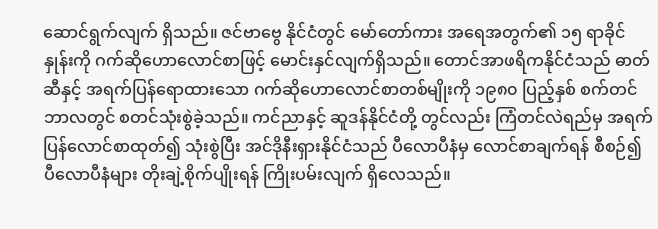ဆောင်ရွက်လျက် ရှိသည်။ ဇင်ဗာဗွေ နိုင်ငံတွင် မော်တော်ကား အရေအတွက်၏ ၁၅ ရာခိုင်နှုန်းကို ဂက်ဆိုဟောလောင်စာဖြင့် မောင်းနှင်လျက်ရှိသည်။ တောင်အာဖရိကနိုင်ငံသည် ဓာတ်ဆီနှင့် အရက်ပြန်ရောထားသော ဂက်ဆိုဟောလောင်စာတစ်မျိုးကို ၁၉၈၀ ပြည့်နှစ် စက်တင်ဘာလတွင် စတင်သုံးစွဲခဲ့သည်။ ကင်ညာနှင့် ဆူဒန်နိုင်ငံတို့ တွင်လည်း ကြံတင်လဲရည်မှ အရက်ပြန်လောင်စာထုတ်၍ သုံးစွဲပြီး အင်ဒိုနီးရှားနိုင်ငံသည် ပီလောပီနံမှ လောင်စာချက်ရန် စီစဉ်၍ ပီလောပီနံများ တိုးချဲ့စိုက်ပျိုးရန် ကြိုးပမ်းလျက် ရှိလေသည်။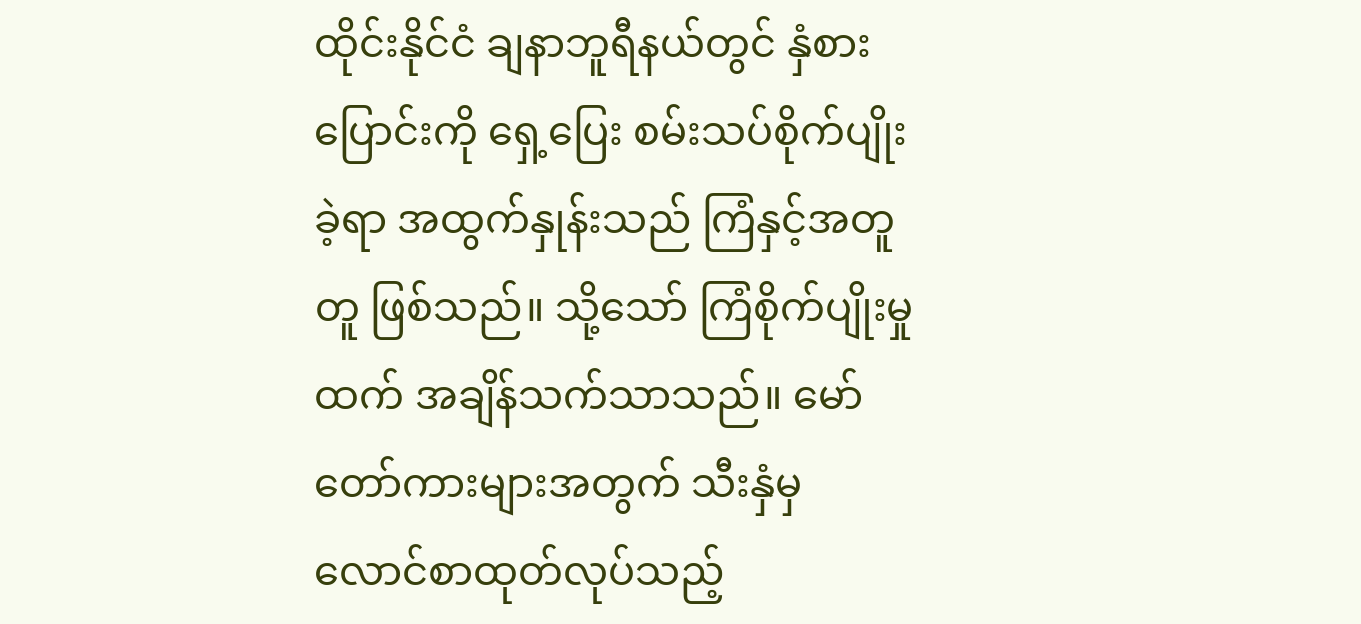ထိုင်းနိုင်ငံ ချနာဘူရီနယ်တွင် နှံစားပြောင်းကို ရှေ့ပြေး စမ်းသပ်စိုက်ပျိုးခဲ့ရာ အထွက်နှုန်းသည် ကြံနှင့်အတူတူ ဖြစ်သည်။ သို့သော် ကြံစိုက်ပျိုးမှုထက် အချိန်သက်သာသည်။ မော်တော်ကားများအတွက် သီးနှံမှ လောင်စာထုတ်လုပ်သည့်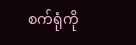စက်ရုံကို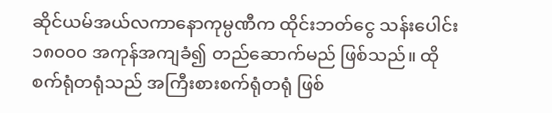ဆိုင်ယမ်အယ်လကာနောကုမ္ပဏီက ထိုင်းဘတ်ငွေ သန်းပေါင်း ၁၈၀၀၀ အကုန်အကျခံ၍ တည်ဆောက်မည် ဖြစ်သည်။ ထိုစက်ရုံတရုံသည် အကြီးစားစက်ရုံတရုံ ဖြစ်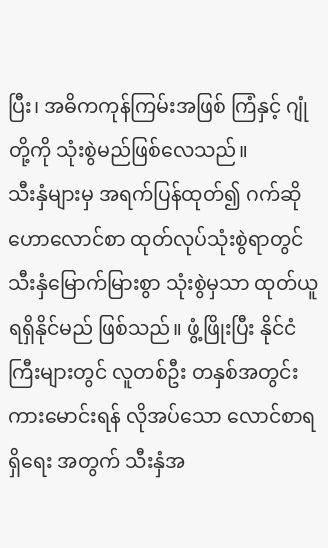ပြီး၊ အဓိကကုန်ကြမ်းအဖြစ် ကြံနှင့် ဂျုံတို့ကို သုံးစွဲမည်ဖြစ်လေသည်။
သီးနှံများမှ အရက်ပြန်ထုတ်၍ ဂက်ဆိုဟောလောင်စာ ထုတ်လုပ်သုံးစွဲရာတွင် သီးနှံမြောက်မြားစွာ သုံးစွဲမှသာ ထုတ်ယူရရှိနိုင်မည် ဖြစ်သည်။ ဖွံ့ဖြိုးပြီး နိုင်ငံကြီးများတွင် လူတစ်ဦး တနှစ်အတွင်း ကားမောင်းရန် လိုအပ်သော လောင်စာရရှိရေး အတွက် သီးနှံအ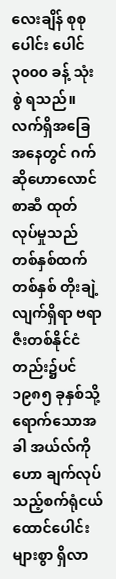လေးချိန် စုစုပေါင်း ပေါင် ၃၀၀၀ ခန့် သုံးစွဲ ရသည်။ လက်ရှိအခြေအနေတွင် ဂက်ဆိုဟောလောင်စာဆီ ထုတ်လုပ်မှုသည် တစ်နှစ်ထက် တစ်နှစ် တိုးချဲ့လျက်ရှိရာ ဗရာဇီးတစ်နိုင်ငံတည်း၌ပင် ၁၉၈၅ ခုနှစ်သို့ ရောက်သောအခါ အယ်လ်ကိုဟော ချက်လုပ်သည့်စက်ရုံငယ် ထောင်ပေါင်းများစွာ ရှိလာ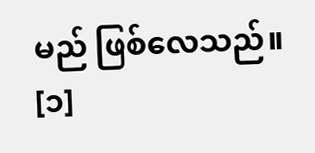မည် ဖြစ်လေသည်။ [၁]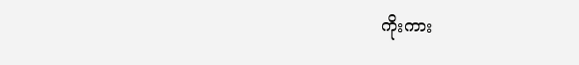ကိုးကား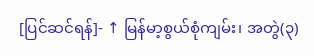[ပြင်ဆင်ရန်]- ↑ မြန်မာ့စွယ်စုံကျမ်း၊ အတွဲ(၃)